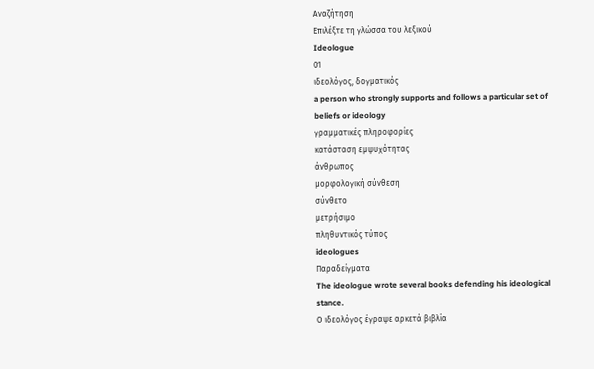Αναζήτηση
Επιλέξτε τη γλώσσα του λεξικού
Ideologue
01
ιδεολόγος, δογματικός
a person who strongly supports and follows a particular set of beliefs or ideology
γραμματικές πληροφορίες
κατάσταση εμψυχότητας
άνθρωπος
μορφολογική σύνθεση
σύνθετο
μετρήσιμο
πληθυντικός τύπος
ideologues
Παραδείγματα
The ideologue wrote several books defending his ideological stance.
Ο ιδεολόγος έγραψε αρκετά βιβλία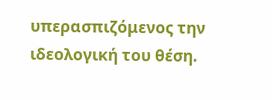υπερασπιζόμενος την ιδεολογική του θέση.